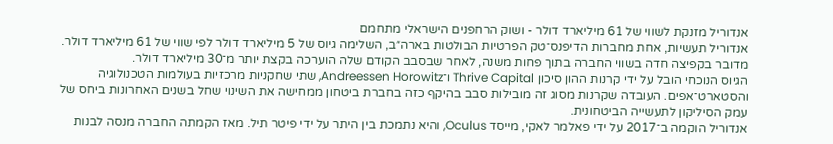אנדוריל מזנקת לשווי של 61 מיליארד דולר - ושוק הרחפנים הישראלי מתחמם
אנדוריל תעשיות, אחת מחברות הדיפנס־טק הפרטיות הבולטות בארה״ב, השלימה גיוס של 5 מיליארד דולר לפי שווי של 61 מיליארד דולר. מדובר בקפיצה חדה בשווי החברה בתוך פחות משנה, לאחר שבסבב הקודם שלה הוערכה בקצת יותר מ־30 מיליארד דולר.
הגיוס הנוכחי הובל על ידי קרנות ההון סיכון Thrive Capital ו־Andreessen Horowitz, שתי שחקניות מרכזיות בעולמות הטכנולוגיה והסטארט־אפים. העובדה שקרנות מסוג זה מובילות סבב בהיקף כזה בחברת ביטחון ממחישה את השינוי שחל בשנים האחרונות ביחס של עמק הסיליקון לתעשייה הביטחונית.
אנדוריל הוקמה ב־2017 על ידי פאלמר לאקי, מייסד Oculus, והיא נתמכת בין היתר על ידי פיטר תיל. מאז הקמתה החברה מנסה לבנות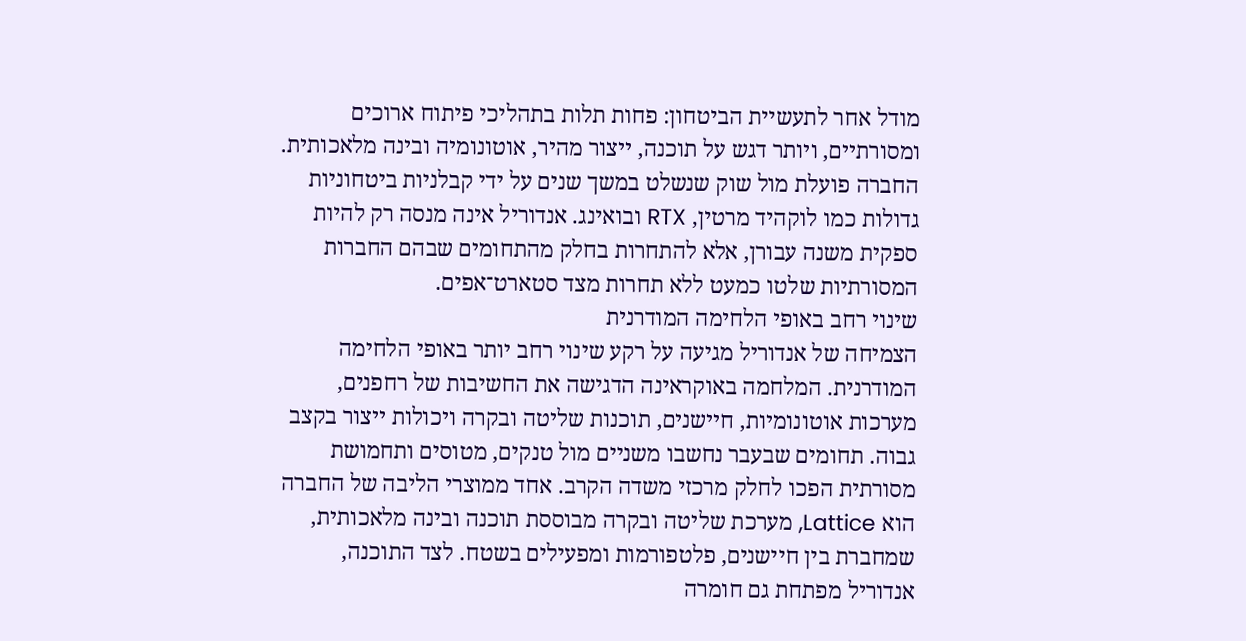מודל אחר לתעשיית הביטחון: פחות תלות בתהליכי פיתוח ארוכים ומסורתיים, ויותר דגש על תוכנה, ייצור מהיר, אוטונומיה ובינה מלאכותית. החברה פועלת מול שוק שנשלט במשך שנים על ידי קבלניות ביטחוניות גדולות כמו לוקהיד מרטין, RTX ובואינג. אנדוריל אינה מנסה רק להיות ספקית משנה עבורן, אלא להתחרות בחלק מהתחומים שבהם החברות המסורתיות שלטו כמעט ללא תחרות מצד סטארט־אפים.
שינוי רחב באופי הלחימה המודרנית
הצמיחה של אנדוריל מגיעה על רקע שינוי רחב יותר באופי הלחימה המודרנית. המלחמה באוקראינה הדגישה את החשיבות של רחפנים, מערכות אוטונומיות, חיישנים, תוכנות שליטה ובקרה ויכולות ייצור בקצב גבוה. תחומים שבעבר נחשבו משניים מול טנקים, מטוסים ותחמושת מסורתית הפכו לחלק מרכזי משדה הקרב. אחד ממוצרי הליבה של החברה הוא Lattice, מערכת שליטה ובקרה מבוססת תוכנה ובינה מלאכותית, שמחברת בין חיישנים, פלטפורמות ומפעילים בשטח. לצד התוכנה, אנדוריל מפתחת גם חומרה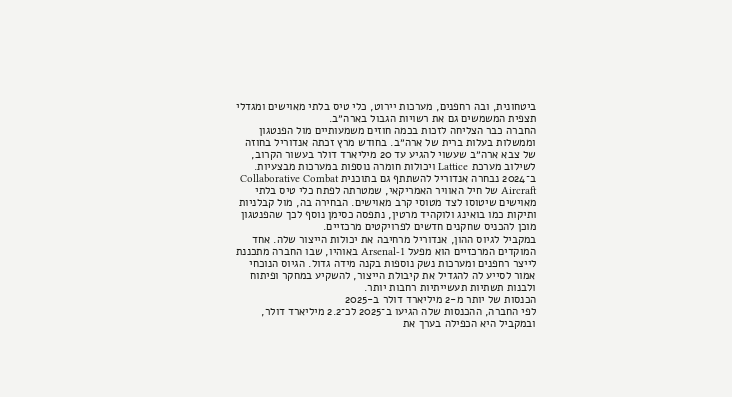ביטחונית, ובה רחפנים, מערכות יירוט, כלי טיס בלתי מאוישים ומגדלי תצפית המשמשים גם את רשויות הגבול בארה״ב.
החברה כבר הצליחה לזכות בכמה חוזים משמעותיים מול הפנטגון וממשלות בעלות ברית של ארה״ב. בחודש מרץ זכתה אנדוריל בחוזה של צבא ארה״ב שעשוי להגיע עד 20 מיליארד דולר בעשור הקרוב, לשילוב מערכת Lattice ויכולות חומרה נוספות במערכות מבצעיות.
ב־2024 נבחרה אנדוריל להשתתף גם בתוכנית Collaborative Combat Aircraft של חיל האוויר האמריקאי, שמטרתה לפתח כלי טיס בלתי מאוישים שיטוסו לצד מטוסי קרב מאוישים. הבחירה בה, מול קבלניות ותיקות כמו בואינג ולוקהיד מרטין, נתפסה כסימן נוסף לכך שהפנטגון מוכן להכניס שחקנים חדשים לפרויקטים מרכזיים.
במקביל לגיוס ההון, אנדוריל מרחיבה את יכולות הייצור שלה. אחד המוקדים המרכזיים הוא מפעל Arsenal-1 באוהיו, שבו החברה מתכננת לייצר רחפנים ומערכות נשק נוספות בקנה מידה גדול. הגיוס הנוכחי אמור לסייע לה להגדיל את קיבולת הייצור, להשקיע במחקר ופיתוח ולבנות תשתיות תעשייתיות רחבות יותר.
הכנסות של יותר מ-2 מיליארד דולר ב-2025
לפי החברה, ההכנסות שלה הגיעו ב־2025 לכ־2.2 מיליארד דולר, ובמקביל היא הכפילה בערך את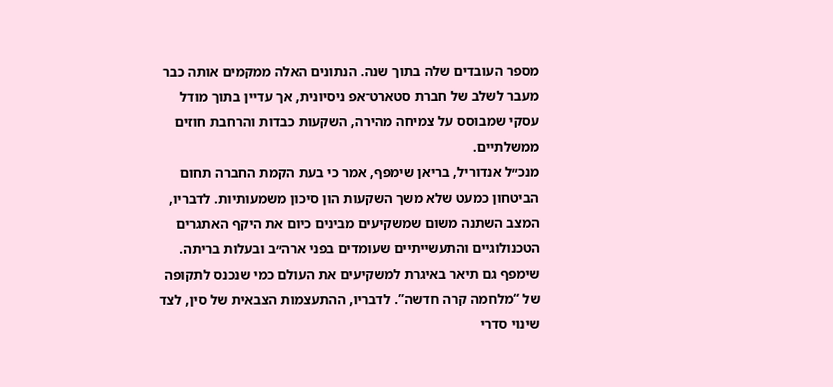מספר העובדים שלה בתוך שנה. הנתונים האלה ממקמים אותה כבר מעבר לשלב של חברת סטארט־אפ ניסיונית, אך עדיין בתוך מודל עסקי שמבוסס על צמיחה מהירה, השקעות כבדות והרחבת חוזים ממשלתיים.
מנכ״ל אנדוריל, בריאן שימפף, אמר כי בעת הקמת החברה תחום הביטחון כמעט שלא משך השקעות הון סיכון משמעותיות. לדבריו, המצב השתנה משום שמשקיעים מבינים כיום את היקף האתגרים הטכנולוגיים והתעשייתיים שעומדים בפני ארה״ב ובעלות בריתה. שימפף גם תיאר באיגרת למשקיעים את העולם כמי שנכנס לתקופה של “מלחמה קרה חדשה”. לדבריו, ההתעצמות הצבאית של סין, לצד שינוי סדרי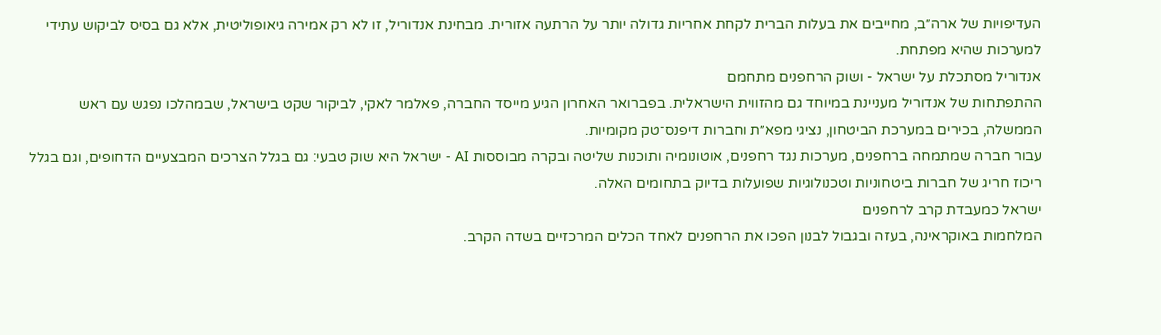העדיפויות של ארה״ב, מחייבים את בעלות הברית לקחת אחריות גדולה יותר על הרתעה אזורית. מבחינת אנדוריל, זו לא רק אמירה גיאופוליטית, אלא גם בסיס לביקוש עתידי למערכות שהיא מפתחת.
אנדוריל מסתכלת על ישראל - ושוק הרחפנים מתחמם
ההתפתחות של אנדוריל מעניינת במיוחד גם מהזווית הישראלית. בפברואר האחרון הגיע מייסד החברה, פאלמר לאקי, לביקור שקט בישראל, שבמהלכו נפגש עם ראש הממשלה, בכירים במערכת הביטחון, נציגי מפא״ת וחברות דיפנס־טק מקומיות.
עבור חברה שמתמחה ברחפנים, מערכות נגד רחפנים, אוטונומיה ותוכנות שליטה ובקרה מבוססות AI - ישראל היא שוק טבעי: גם בגלל הצרכים המבצעיים הדחופים, וגם בגלל ריכוז חריג של חברות ביטחוניות וטכנולוגיות שפועלות בדיוק בתחומים האלה.
ישראל כמעבדת קרב לרחפנים
המלחמות באוקראינה, בעזה ובגבול לבנון הפכו את הרחפנים לאחד הכלים המרכזיים בשדה הקרב.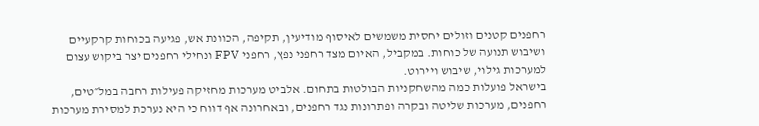רחפנים קטנים וזולים יחסית משמשים לאיסוף מודיעין, תקיפה, הכוונת אש, פגיעה בכוחות קרקעיים ושיבוש תנועה של כוחות. במקביל, האיום מצד רחפני נפץ, רחפני FPV ונחילי רחפנים יצר ביקוש עצום למערכות גילוי, שיבוש ויירוט.
בישראל פועלות כמה מהשחקניות הבולטות בתחום. אלביט מערכות מחזיקה פעילות רחבה במל״טים, רחפנים, מערכות שליטה ובקרה ופתרונות נגד רחפנים, ובאחרונה אף דווח כי היא נערכת למסירת מערכות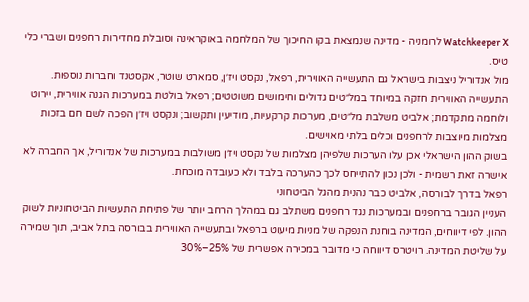Watchkeeper X לרומניה - מדינה שנמצאת בקו החיכוך של המלחמה באוקראינה וסובלת מחדירות רחפנים ושברי כלי טיס.
מול אנדוריל ניצבות בישראל גם התעשייה האווירית, רפאל, נקסט ויז׳ן, סמארט שוטר, אקסטנד וחברות נוספות. התעשייה האווירית חזקה במיוחד במל״טים גדולים וחימושים משוטטים; רפאל בולטת במערכות הגנה אווירית, יירוט ולוחמה מתקדמת; אלביט משלבת מל״טים, מערכות קרקעיות, מודיעין ותקשוב; ונקסט ויז׳ן הפכה לשם חם בזכות מצלמות מיוצבות לרחפנים וכלים בלתי מאוישים.
בשוק ההון הישראלי אכן עלו הערכות שלפיהן מצלמות של נקסט ויז׳ן משולבות במערכות של אנדוריל, אך החברה לא אישרה זאת רשמית - ולכן נכון להתייחס לכך כהערכה בלבד ולא כעובדה מוכחת.
רפאל בדרך לבורסה, אלביט כבר נהנית מהגל הביטחוני
העניין הגובר ברחפנים ובמערכות נגד רחפנים משתלב גם במהלך הרחב יותר של פתיחת התעשיות הביטחוניות לשוק ההון. לפי דיווחים, המדינה בוחנת הנפקה של מניות מיעוט ברפאל ובתעשייה האווירית בבורסה בתל אביב, תוך שמירה על שליטת המדינה. רויטרס דיווחה כי מדובר במכירה אפשרית של 25%–30%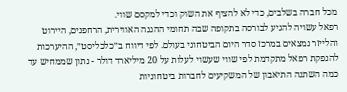מכל חברה בשלבים, כדי לא להציף את השוק וכדי למקסם שווי.
רפאל עשויה להגיע לבורסה בתקופה שבה תחומי ההגנה האווירית, הרחפנים, היירוט והלייזר נמצאים במרכז סדר היום הביטחוני בעולם. לפי דיווח ב״כלכליסט״, ההיערכות להנפקת רפאל מתקדמת לפי שווי שעשוי לעלות על 20 מיליארד דולר - נתון שממחיש עד כמה השתנה התיאבון של המשקיעים לחברות ביטחוניות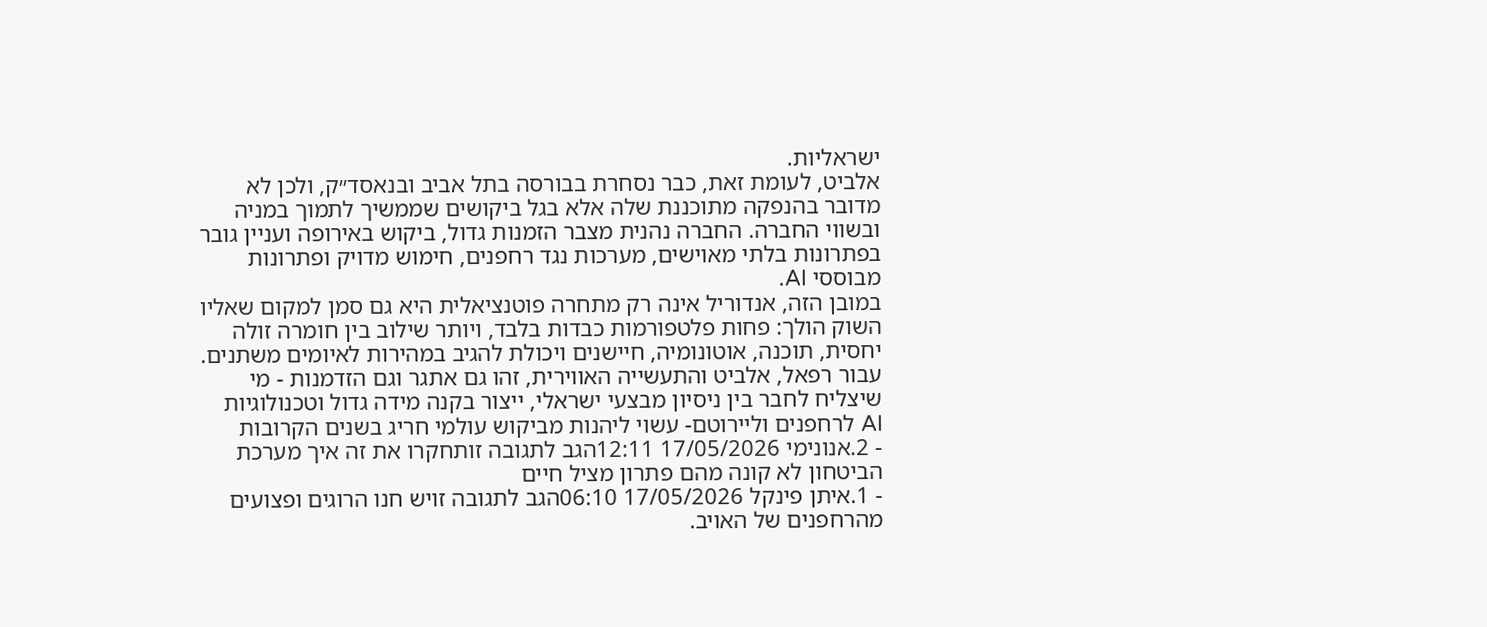ישראליות.
אלביט, לעומת זאת, כבר נסחרת בבורסה בתל אביב ובנאסד״ק, ולכן לא מדובר בהנפקה מתוכננת שלה אלא בגל ביקושים שממשיך לתמוך במניה ובשווי החברה. החברה נהנית מצבר הזמנות גדול, ביקוש באירופה ועניין גובר בפתרונות בלתי מאוישים, מערכות נגד רחפנים, חימוש מדויק ופתרונות מבוססי AI.
במובן הזה, אנדוריל אינה רק מתחרה פוטנציאלית היא גם סמן למקום שאליו השוק הולך: פחות פלטפורמות כבדות בלבד, ויותר שילוב בין חומרה זולה יחסית, תוכנה, אוטונומיה, חיישנים ויכולת להגיב במהירות לאיומים משתנים.
עבור רפאל, אלביט והתעשייה האווירית, זהו גם אתגר וגם הזדמנות - מי שיצליח לחבר בין ניסיון מבצעי ישראלי, ייצור בקנה מידה גדול וטכנולוגיות AI לרחפנים וליירוטם- עשוי ליהנות מביקוש עולמי חריג בשנים הקרובות
- 2.אנונימי 17/05/2026 12:11הגב לתגובה זותחקרו את זה איך מערכת הביטחון לא קונה מהם פתרון מציל חיים
- 1.איתן פינקל 17/05/2026 06:10הגב לתגובה זויש חנו הרוגים ופצועים מהרחפנים של האויב.